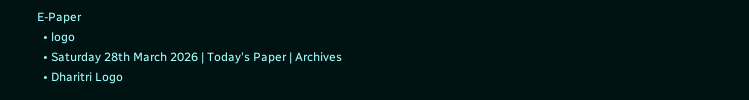E-Paper
  • logo
  • Saturday 28th March 2026 | Today's Paper | Archives
  • Dharitri Logo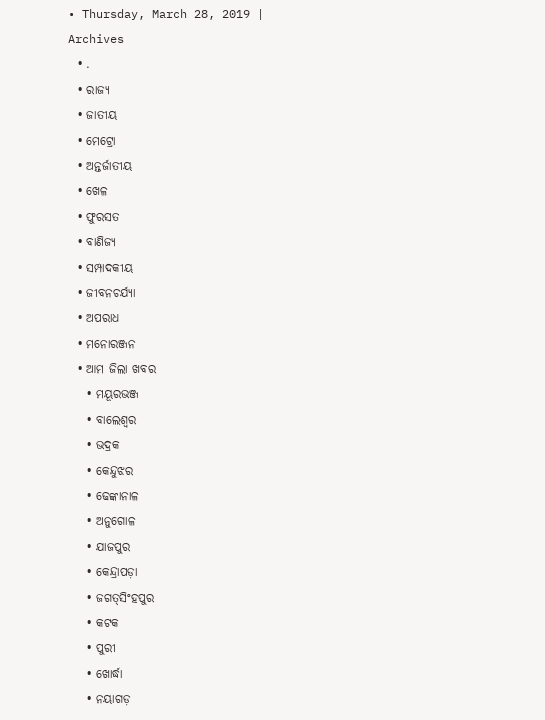• Thursday, March 28, 2019 | Archives
  • .
  • ରାଜ୍ୟ
  • ଜାତୀୟ
  • ମେଟ୍ରୋ
  • ଅନ୍ତର୍ଜାତୀୟ
  • ଖେଳ
  • ଫୁରସତ
  • ବାଣିଜ୍ୟ
  • ସମ୍ପାଦକୀୟ
  • ଜୀବନଚର୍ଯ୍ୟା
  • ଅପରାଧ
  • ମନୋରଞ୍ଜନ
  • ଆମ ଜିଲା ଖବର
    • ମୟୂରଭଞ୍ଜ
    • ବାଲେଶ୍ୱର
    • ଭଦ୍ରକ
    • କେନ୍ଦୁଝର
    • ଢେଙ୍କାନାଳ
    • ଅନୁଗୋଳ
    • ଯାଜପୁର
    • କେନ୍ଦ୍ରାପଡ଼ା
    • ଜଗତ୍‌ସିଂହପୁର
    • କଟକ
    • ପୁରୀ
    • ଖୋର୍ଦ୍ଧା
    • ନୟାଗଡ଼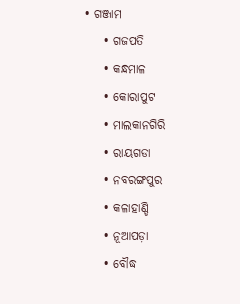• ଗଞ୍ଜାମ
    • ଗଜପତି
    • କନ୍ଧମାଳ
    • କୋରାପୁଟ
    • ମାଲକାନଗିରି
    • ରାୟଗଡା
    • ନବରଙ୍ଗପୁର
    • କଳାହାଣ୍ଡି
    • ନୂଆପଡ଼ା
    • ବୌଦ୍ଧ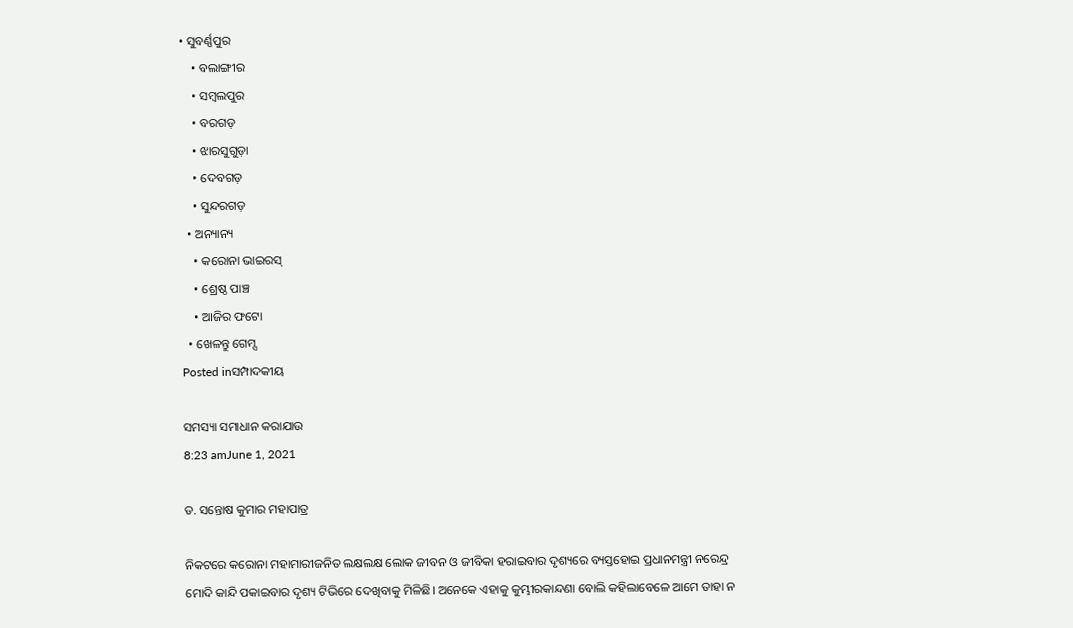• ସୁବର୍ଣ୍ଣପୁର
    • ବଲାଙ୍ଗୀର
    • ସମ୍ବଲପୁର
    • ବରଗଡ଼
    • ଝାରସୁଗୁଡ଼ା
    • ଦେବଗଡ଼
    • ସୁନ୍ଦରଗଡ଼
  • ଅନ୍ୟାନ୍ୟ
    • କରୋନା ଭାଇରସ୍‌
    • ଶ୍ରେଷ୍ଠ ପାଞ୍ଚ
    • ଆଜିର ଫଟୋ
  • ଖେଳନ୍ତୁ ଗେମ୍ସ
Posted inସମ୍ପାଦକୀୟ

ସମସ୍ୟା ସମାଧାନ କରାଯାଉ
8:23 amJune 1, 2021

ଡ. ସନ୍ତୋଷ କୁମାର ମହାପାତ୍ର

ନିକଟରେ କରୋନା ମହାମାରୀଜନିତ ଲକ୍ଷଲକ୍ଷ ଲୋକ ଜୀବନ ଓ ଜୀବିକା ହରାଇବାର ଦୃଶ୍ୟରେ ବ୍ୟସ୍ତହୋଇ ପ୍ରଧାନମନ୍ତ୍ରୀ ନରେନ୍ଦ୍ର ମୋଦି କାନ୍ଦି ପକାଇବାର ଦୃଶ୍ୟ ଟିଭିରେ ଦେଖିବାକୁ ମିଳିଛି। ଅନେକେ ଏହାକୁ କୁମ୍ଭୀରକାନ୍ଦଣା ବୋଲି କହିଲାବେଳେ ଆମେ ତାହା ନ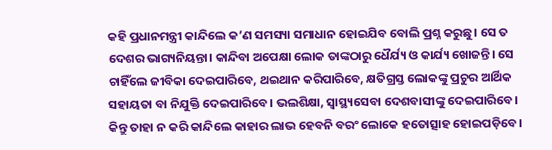କହି ପ୍ରଧାନମନ୍ତ୍ରୀ କାନ୍ଦିଲେ କ’ଣ ସମସ୍ୟା ସମାଧାନ ହୋଇଯିବ ବୋଲି ପ୍ରଶ୍ନ କରୁଛୁ। ସେ ତ ଦେଶର ଭାଗ୍ୟନିୟନ୍ତା। କାନ୍ଦିବା ଅପେକ୍ଷା ଲୋକ ତାଙ୍କଠାରୁ ଧୈର୍ଯ୍ୟ ଓ କାର୍ଯ୍ୟ ଖୋଜନ୍ତି। ସେ ଚାହିଁଲେ ଜୀବିକା ଦେଇପାରିବେ, ଥଇଥାନ କରିପାରିବେ, କ୍ଷତିଗ୍ରସ୍ତ ଲୋକଙ୍କୁ ପ୍ରଚୁର ଆର୍ଥିକ ସହାୟତା ବା ନିଯୁକ୍ତି ଦେଇପାରିବେ। ଭଲଶିକ୍ଷା, ସ୍ବାସ୍ଥ୍ୟସେବା ଦେଶବାସୀଙ୍କୁ ଦେଇପାରିବେ। କିନ୍ତୁ ତାହା ନ କରି କାନ୍ଦିଲେ କାହାର ଲାଭ ହେବନି ବରଂ ଲୋକେ ହତୋତ୍ସାହ ହୋଇପଡ଼ିବେ।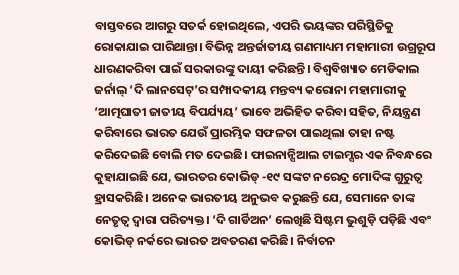ବାସ୍ତବରେ ଆଗରୁ ସତର୍କ ହୋଇଥିଲେ, ଏପରି ଭୟଙ୍କର ପରିସ୍ଥିତିକୁ ରୋକାଯାଇ ପାରିଥାନ୍ତା। ବିଭିନ୍ନ ଅନ୍ତର୍ଜାତୀୟ ଗଣମାଧ୍ୟମ ମହାମାରୀ ଉଗ୍ରରୂପ ଧାରଣକରିବା ପାଇଁ ସରକାରଙ୍କୁ ଦାୟୀ କରିଛନ୍ତି। ବିଶ୍ୱବିଖ୍ୟାତ ମେଡିକାଲ ଜର୍ନାଲ୍‌ ‘ଦି ଲାନସେଟ୍‌’ର ସମ୍ପାଦକୀୟ ମନ୍ତବ୍ୟ କରୋନା ମହାମାରୀକୁ ‘ଆତ୍ମଘାତୀ ଜାତୀୟ ବିପର୍ଯ୍ୟୟ’ ଭାବେ ଅଭିହିତ କରିବା ସହିତ, ନିୟନ୍ତ୍ରଣ କରିବାରେ ଭାରତ ଯେଉଁ ପ୍ରାରମ୍ଭିକ ସଫଳତା ପାଇଥିଲା ତାହା ନଷ୍ଟ କରିଦେଇଛି ବୋଲି ମତ ଦେଇଛି। ଫାଇନାନ୍ସିଆଲ ଟାଇମ୍ସର ଏକ ନିବନ୍ଧରେ କୁହାଯାଇଛି ଯେ, ଭାରତର କୋଭିଡ୍‌ -୧୯ ସଙ୍କଟ ନରେନ୍ଦ୍ର ମୋଦିଙ୍କ ଗୁରୁତ୍ୱ ହ୍ରାସକରିଛି। ଅନେକ ଭାରତୀୟ ଅନୁଭବ କରୁଛନ୍ତି ଯେ, ସେମାନେ ତାଙ୍କ ନେତୃତ୍ୱ ଦ୍ୱାରା ପରିତ୍ୟକ୍ତ। ‘ଦି ଗାର୍ଡିଅନ’ ଲେଖିଛି ସିଷ୍ଟମ ଭୁଶୁଡ଼ି ପଡ଼ିଛି ଏବଂ କୋଭିଡ୍‌ ନର୍କରେ ଭାରତ ଅବତରଣ କରିଛି। ନିର୍ବାଚନ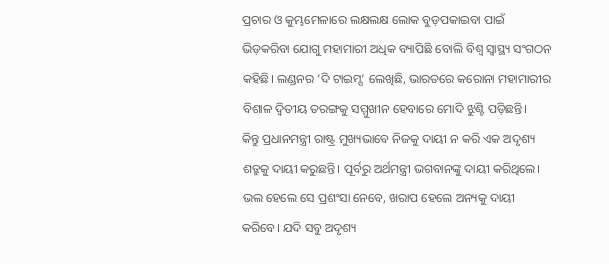ପ୍ରଚାର ଓ କୁମ୍ଭମେଳାରେ ଲକ୍ଷଲକ୍ଷ ଲୋକ ବୁଡ଼ପକାଇବା ପାଇଁ ଭିଡ଼କରିବା ଯୋଗୁ ମହାମାରୀ ଅଧିକ ବ୍ୟାପିଛି ବୋଲି ବିଶ୍ୱ ସ୍ବାସ୍ଥ୍ୟ ସଂଗଠନ କହିଛି। ଲଣ୍ଡନର ‘ଦି ଟାଇମ୍ସ’ ଲେଖିଛି, ଭାରତରେ କରୋନା ମହାମାରୀର ବିଶାଳ ଦ୍ୱିତୀୟ ତରଙ୍ଗକୁ ସମ୍ମୁଖୀନ ହେବାରେ ମୋଦି ଝୁଣ୍ଟି ପଡ଼ିଛନ୍ତି।
କିନ୍ତୁ ପ୍ରଧାନମନ୍ତ୍ରୀ ରାଷ୍ଟ୍ର ମୁଖ୍ୟଭାବେ ନିଜକୁ ଦାୟୀ ନ କରି ଏକ ଅଦୃଶ୍ୟ ଶତ୍ରୁକୁ ଦାୟୀ କରୁଛନ୍ତି। ପୂର୍ବରୁ ଅର୍ଥମନ୍ତ୍ରୀ ଭଗବାନଙ୍କୁ ଦାୟୀ କରିଥିଲେ। ଭଲ ହେଲେ ସେ ପ୍ରଶଂସା ନେବେ, ଖରାପ ହେଲେ ଅନ୍ୟକୁ ଦାୟୀ କରିବେ। ଯଦି ସବୁ ଅଦୃଶ୍ୟ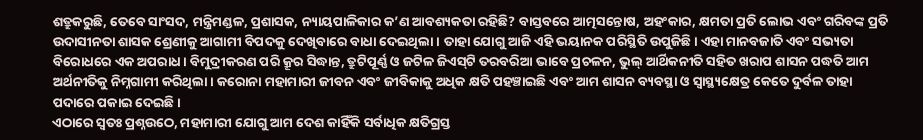ଶତ୍ରୁକରୁଛି, ତେବେ ସାଂସଦ, ମନ୍ତ୍ରିମଣ୍ଡଳ, ପ୍ରଶାସକ, ନ୍ୟାୟପାଳିକାର କ’ଣ ଆବଶ୍ୟକତା ରହିଛି? ବାସ୍ତବରେ ଆତ୍ମସନ୍ତୋଷ, ଅହଂକାର, କ୍ଷମତା ପ୍ରତି ଲୋଭ ଏବଂ ଗରିବଙ୍କ ପ୍ରତି ଉଦାସୀନତା ଶାସକ ଶ୍ରେଣୀକୁ ଆଗାମୀ ବିପଦକୁ ଦେଖିବାରେ ବାଧା ଦେଇଥିଲା। ତାହା ଯୋଗୁ ଆଜି ଏହି ଭୟାନକ ପରିସ୍ଥିତି ଉପୁଜିଛି। ଏହା ମାନବଜାତି ଏବଂ ସଭ୍ୟତା ବିରୋଧରେ ଏକ ଅପରାଧ। ବିମୁଦ୍ରୀକରଣ ପରି କ୍ରୂର ସିଦ୍ଧାନ୍ତ, ତ୍ରୁଟିପୂର୍ଣ୍ଣ ଓ ଜଟିଳ ଜିଏସ୍‌ଟି ତରବରିଆ ଭାବେ ପ୍ରଚଳନ, ଭୁଲ୍‌ ଆର୍ଥିକନୀତି ସହିତ ଖରାପ ଶାସନ ପଦ୍ଧତି ଆମ ଅର୍ଥନୀତିକୁ ନିମ୍ନଗାମୀ କରିଥିଲା। କରୋନା ମହାମାରୀ ଜୀବନ ଏବଂ ଜୀବିକାକୁ ଅଧିକ କ୍ଷତି ପହଞ୍ଚାଇଛି ଏବଂ ଆମ ଶାସନ ବ୍ୟବସ୍ଥା ଓ ସ୍ବାସ୍ଥ୍ୟକ୍ଷେତ୍ର କେତେ ଦୁର୍ବଳ ତାହା ପଦାରେ ପକାଇ ଦେଇଛି।
ଏଠାରେ ସ୍ବତଃ ପ୍ରଶ୍ନଉଠେ, ମହାମାରୀ ଯୋଗୁ ଆମ ଦେଶ କାହିଁକି ସର୍ବାଧିକ କ୍ଷତିଗ୍ରସ୍ତ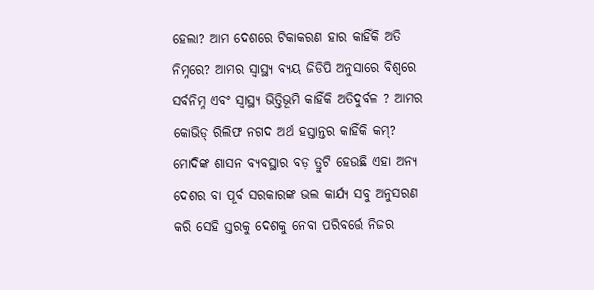ହେଲା? ଆମ ଦେଶରେ ଟିକାକରଣ ହାର କାହିଁକି ଅତି ନିମ୍ନରେ? ଆମର ସ୍ବାସ୍ଥ୍ୟ ବ୍ୟୟ ଜିଡିପି ଅନୁସାରେ ବିଶ୍ୱରେ ସର୍ବନିମ୍ନ ଏବଂ ସ୍ବାସ୍ଥ୍ୟ ଭିତ୍ତିଭୂମି କାହିଁକି ଅତିଦୁର୍ବଳ ? ଆମର କୋଭିଡ୍‌ ରିଲିଫ ନଗଦ ଅର୍ଥ ହସ୍ତାନ୍ତର କାହିଁକି କମ୍‌? ମୋଦିଙ୍କ ଶାସନ ବ୍ୟବସ୍ଥାର ବଡ଼ ତ୍ରୁଟି ହେଉଛି ଏହା ଅନ୍ୟ ଦେଶର ବା ପୂର୍ବ ସରକାରଙ୍କ ଭଲ କାର୍ଯ୍ୟ ସବୁ ଅନୁସରଣ କରି ସେହି ସ୍ତରକୁ ଦେଶକୁ ନେବା ପରିବର୍ତ୍ତେ ନିଜର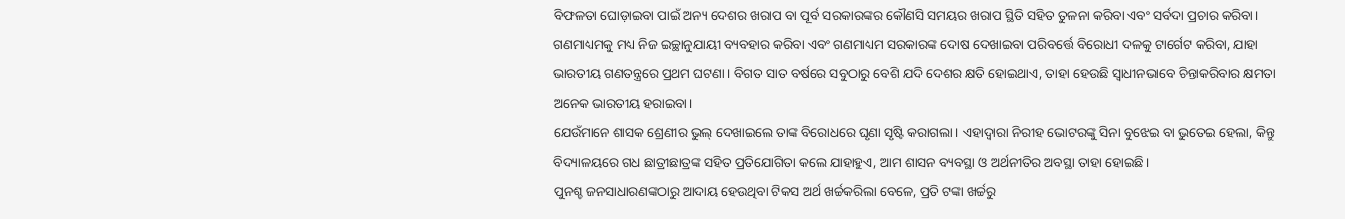ବିଫଳତା ଘୋଡ଼ାଇବା ପାଇଁ ଅନ୍ୟ ଦେଶର ଖରାପ ବା ପୂର୍ବ ସରକାରଙ୍କର କୌଣସି ସମୟର ଖରାପ ସ୍ଥିତି ସହିତ ତୁଳନା କରିବା ଏବଂ ସର୍ବଦା ପ୍ରଚାର କରିବା। ଗଣମାଧ୍ୟମକୁ ମଧ୍ୟ ନିଜ ଇଚ୍ଛାନୁଯାୟୀ ବ୍ୟବହାର କରିବା ଏବଂ ଗଣମାଧ୍ୟମ ସରକାରଙ୍କ ଦୋଷ ଦେଖାଇବା ପରିବର୍ତ୍ତେ ବିରୋଧୀ ଦଳକୁ ଟାର୍ଗେଟ କରିବା, ଯାହା ଭାରତୀୟ ଗଣତନ୍ତ୍ରରେ ପ୍ରଥମ ଘଟଣା। ବିଗତ ସାତ ବର୍ଷରେ ସବୁଠାରୁ ବେଶି ଯଦି ଦେଶର କ୍ଷତି ହୋଇଥାଏ, ତାହା ହେଉଛି ସ୍ବାଧୀନଭାବେ ଚିନ୍ତାକରିବାର କ୍ଷମତା ଅନେକ ଭାରତୀୟ ହରାଇବା।
ଯେଉଁମାନେ ଶାସକ ଶ୍ରେଣୀର ଭୁଲ୍‌ ଦେଖାଇଲେ ତାଙ୍କ ବିରୋଧରେ ଘୃଣା ସୃଷ୍ଟି କରାଗଲା। ଏହାଦ୍ୱାରା ନିରୀହ ଭୋଟରଙ୍କୁ ସିନା ବୁଝେଇ ବା ଭୁତେଇ ହେଲା, କିନ୍ତୁ ବିଦ୍ୟାଳୟରେ ଗଧ ଛାତ୍ରୀଛାତ୍ରଙ୍କ ସହିତ ପ୍ରତିଯୋଗିତା କଲେ ଯାହାହୁଏ, ଆମ ଶାସନ ବ୍ୟବସ୍ଥା ଓ ଅର୍ଥନୀତିର ଅବସ୍ଥା ତାହା ହୋଇଛି।
ପୁନଶ୍ଚ ଜନସାଧାରଣଙ୍କଠାରୁ ଆଦାୟ ହେଉଥିବା ଟିକସ ଅର୍ଥ ଖର୍ଚ୍ଚକରିଲା ବେଳେ, ପ୍ରତି ଟଙ୍କା ଖର୍ଚ୍ଚରୁ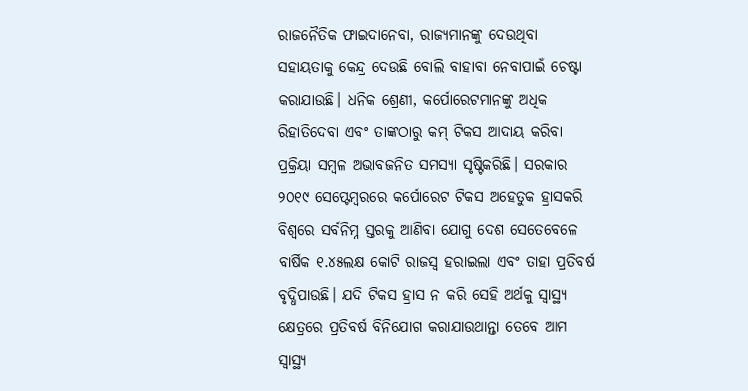ରାଜନୈତିକ ଫାଇଦାନେବା, ରାଜ୍ୟମାନଙ୍କୁ ଦେଉଥିବା ସହାୟତାକୁ କେନ୍ଦ୍ର ଦେଉଛି ବୋଲି ବାହାବା ନେବାପାଇଁ ଚେଷ୍ଟା କରାଯାଉଛି। ଧନିକ ଶ୍ରେଣୀ, କର୍ପୋରେଟମାନଙ୍କୁ ଅଧିକ ରିହାତିଦେବା ଏବଂ ତାଙ୍କଠାରୁ କମ୍‌ ଟିକସ ଆଦାୟ କରିବା ପ୍ରକ୍ରିୟା ସମ୍ବଳ ଅଭାବଜନିତ ସମସ୍ୟା ସୃଷ୍ଟିକରିଛି। ସରକାର ୨୦୧୯ ସେପ୍ଟେମ୍ବରରେ କର୍ପୋରେଟ ଟିକସ ଅହେତୁକ ହ୍ରାସକରି ବିଶ୍ୱରେ ସର୍ବନିମ୍ନ ସ୍ତରକୁ ଆଣିବା ଯୋଗୁ ଦେଶ ସେତେବେଳେ ବାର୍ଷିକ ୧.୪୫ଲକ୍ଷ କୋଟି ରାଜସ୍ବ ହରାଇଲା ଏବଂ ତାହା ପ୍ରତିବର୍ଷ ବୃଦ୍ଧିପାଉଛି। ଯଦି ଟିକସ ହ୍ରାସ ନ କରି ସେହି ଅର୍ଥକୁ ସ୍ବାସ୍ଥ୍ୟ କ୍ଷେତ୍ରରେ ପ୍ରତିବର୍ଷ ବିନିଯୋଗ କରାଯାଉଥାନ୍ତା ତେବେ ଆମ ସ୍ବାସ୍ଥ୍ୟ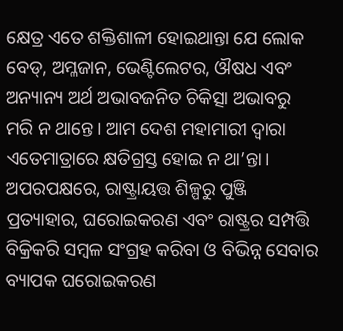କ୍ଷେତ୍ର ଏତେ ଶକ୍ତିଶାଳୀ ହୋଇଥାନ୍ତା ଯେ ଲୋକ ବେଡ୍‌, ଅମ୍ଳଜାନ, ଭେଣ୍ଟିଲେଟର, ଔଷଧ ଏବଂ ଅନ୍ୟାନ୍ୟ ଅର୍ଥ ଅଭାବଜନିତ ଚିକିତ୍ସା ଅଭାବରୁ ମରି ନ ଥାନ୍ତେ। ଆମ ଦେଶ ମହାମାରୀ ଦ୍ୱାରା ଏତେମାତ୍ରାରେ କ୍ଷତିଗ୍ରସ୍ତ ହୋଇ ନ ଥା’ନ୍ତା।
ଅପରପକ୍ଷରେ, ରାଷ୍ଟ୍ରାୟତ୍ତ ଶିଳ୍ପରୁ ପୁଞ୍ଜି ପ୍ରତ୍ୟାହାର, ଘରୋଇକରଣ ଏବଂ ରାଷ୍ଟ୍ରର ସମ୍ପତ୍ତି ବିକ୍ରିକରି ସମ୍ବଳ ସଂଗ୍ରହ କରିବା ଓ ବିଭିନ୍ନ ସେବାର ବ୍ୟାପକ ଘରୋଇକରଣ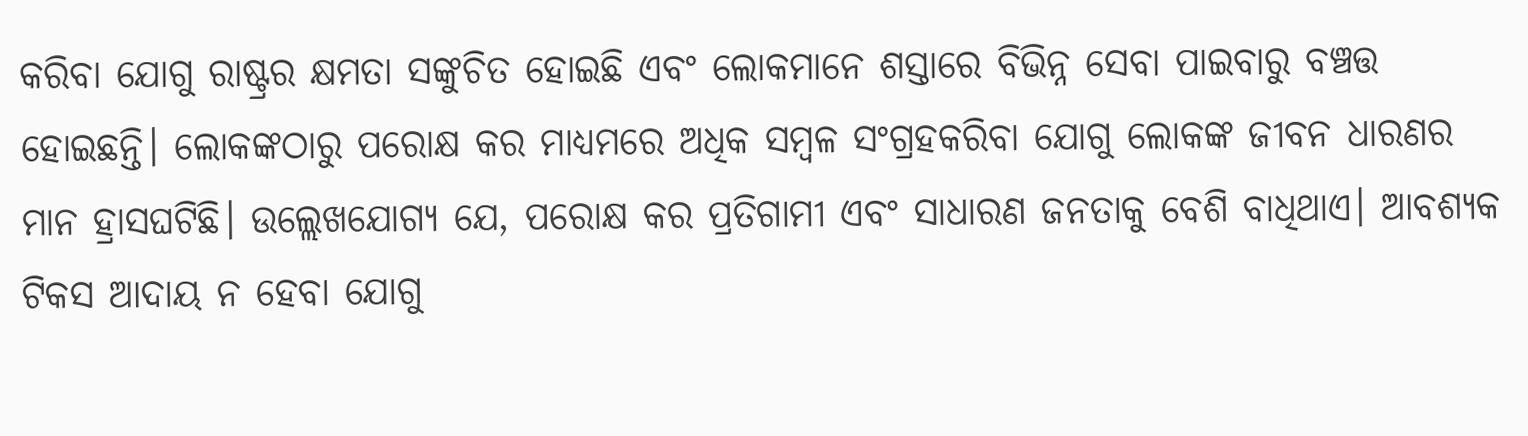କରିବା ଯୋଗୁ ରାଷ୍ଟ୍ରର କ୍ଷମତା ସଙ୍କୁଚିତ ହୋଇଛି ଏବଂ ଲୋକମାନେ ଶସ୍ତାରେ ବିଭିନ୍ନ ସେବା ପାଇବାରୁ ବଞ୍ଚତ୍ତ ହୋଇଛନ୍ତି। ଲୋକଙ୍କଠାରୁ ପରୋକ୍ଷ କର ମାଧ୍ୟମରେ ଅଧିକ ସମ୍ବଳ ସଂଗ୍ରହକରିବା ଯୋଗୁ ଲୋକଙ୍କ ଜୀବନ ଧାରଣର ମାନ ହ୍ରାସଘଟିଛି। ଉଲ୍ଲେଖଯୋଗ୍ୟ ଯେ, ପରୋକ୍ଷ କର ପ୍ରତିଗାମୀ ଏବଂ ସାଧାରଣ ଜନତାକୁ ବେଶି ବାଧିଥାଏ। ଆବଶ୍ୟକ ଟିକସ ଆଦାୟ ନ ହେବା ଯୋଗୁ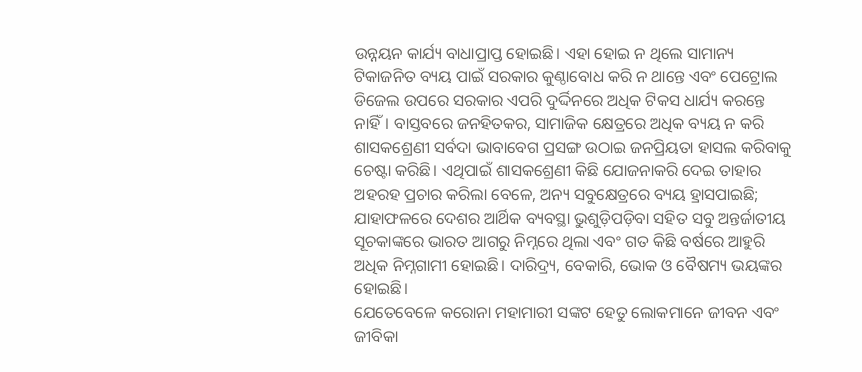ଉନ୍ନୟନ କାର୍ଯ୍ୟ ବାଧାପ୍ରାପ୍ତ ହୋଇଛି। ଏହା ହୋଇ ନ ଥିଲେ ସାମାନ୍ୟ ଟିକାଜନିତ ବ୍ୟୟ ପାଇଁ ସରକାର କୁଣ୍ଠାବୋଧ କରି ନ ଥାନ୍ତେ ଏବଂ ପେଟ୍ରୋଲ ଡିଜେଲ ଉପରେ ସରକାର ଏପରି ଦୁର୍ଦ୍ଦିନରେ ଅଧିକ ଟିକସ ଧାର୍ଯ୍ୟ କରନ୍ତେ ନାହିଁ। ବାସ୍ତବରେ ଜନହିତକର, ସାମାଜିକ କ୍ଷେତ୍ରରେ ଅଧିକ ବ୍ୟୟ ନ କରି ଶାସକଶ୍ରେଣୀ ସର୍ବଦା ଭାବାବେଗ ପ୍ରସଙ୍ଗ ଉଠାଇ ଜନପ୍ରିୟତା ହାସଲ କରିବାକୁ ଚେଷ୍ଟା କରିଛି। ଏଥିପାଇଁ ଶାସକଶ୍ରେଣୀ କିଛି ଯୋଜନାକରି ଦେଇ ତାହାର ଅହରହ ପ୍ରଚାର କରିଲା ବେଳେ, ଅନ୍ୟ ସବୁକ୍ଷେତ୍ରରେ ବ୍ୟୟ ହ୍ରାସପାଇଛି; ଯାହାଫଳରେ ଦେଶର ଆର୍ଥିକ ବ୍ୟବସ୍ଥା ଭୁଶୁଡ଼ିପଡ଼ିବା ସହିତ ସବୁ ଅନ୍ତର୍ଜାତୀୟ ସୂଚକାଙ୍କରେ ଭାରତ ଆଗରୁ ନିମ୍ନରେ ଥିଲା ଏବଂ ଗତ କିଛି ବର୍ଷରେ ଆହୁରି ଅଧିକ ନିମ୍ନଗାମୀ ହୋଇଛି। ଦାରିଦ୍ର୍ୟ, ବେକାରି, ଭୋକ ଓ ବୈଷମ୍ୟ ଭୟଙ୍କର ହୋଇଛି।
ଯେତେବେଳେ କରୋନା ମହାମାରୀ ସଙ୍କଟ ହେତୁ ଲୋକମାନେ ଜୀବନ ଏବଂ ଜୀବିକା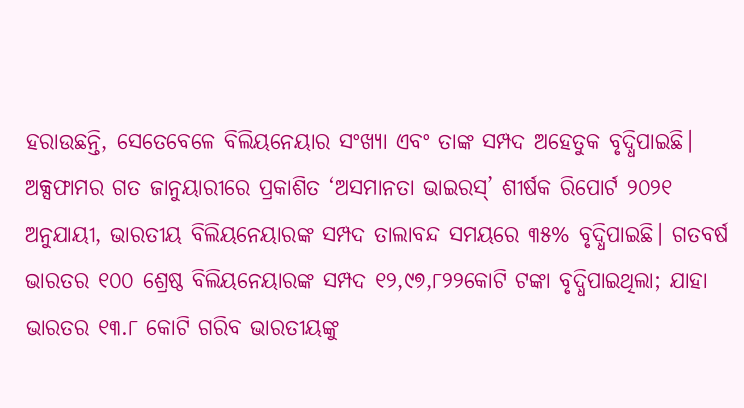ହରାଉଛନ୍ତି, ସେତେବେଳେ ବିଲିୟନେୟାର ସଂଖ୍ୟା ଏବଂ ତାଙ୍କ ସମ୍ପଦ ଅହେତୁକ ବୃଦ୍ଧିପାଇଛି। ଅକ୍ସଫାମର ଗତ ଜାନୁୟାରୀରେ ପ୍ରକାଶିତ ‘ଅସମାନତା ଭାଇରସ୍‌’ ଶୀର୍ଷକ ରିପୋର୍ଟ ୨୦୨୧ ଅନୁଯାୟୀ, ଭାରତୀୟ ବିଲିୟନେୟାରଙ୍କ ସମ୍ପଦ ତାଲାବନ୍ଦ ସମୟରେ ୩୫% ବୃଦ୍ଧିପାଇଛି। ଗତବର୍ଷ ଭାରତର ୧୦୦ ଶ୍ରେଷ୍ଠ ବିଲିୟନେୟାରଙ୍କ ସମ୍ପଦ ୧୨,୯୭,୮୨୨କୋଟି ଟଙ୍କା ବୃଦ୍ଧିପାଇଥିଲା; ଯାହା ଭାରତର ୧୩.୮ କୋଟି ଗରିବ ଭାରତୀୟଙ୍କୁ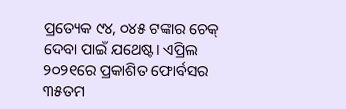ପ୍ରତ୍ୟେକ ୯୪, ୦୪୫ ଟଙ୍କାର ଚେକ୍‌ ଦେବା ପାଇଁ ଯଥେଷ୍ଟ। ଏପ୍ରିଲ ୨୦୨୧ରେ ପ୍ରକାଶିତ ଫୋର୍ବସର ୩୫ତମ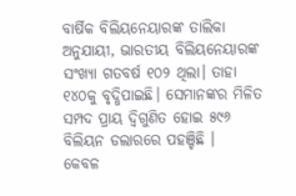ବାର୍ଷିକ ବିଲିୟନେୟାରଙ୍କ ତାଲିକା ଅନୁଯାୟୀ, ଭାରତୀୟ ବିଲିୟନେୟାରଙ୍କ ସଂଖ୍ୟା ଗତବର୍ଷ ୧୦୨ ଥିଲା। ତାହା ୧୪୦କୁ ବୃଦ୍ଧିପାଇଛି। ସେମାନଙ୍କର ମିଳିତ ସମ୍ପଦ ପ୍ରାୟ ଦ୍ୱିଗୁଣିତ ହୋଇ ୫୯୬ ବିଲିୟନ ଡଲାରରେ ପହଞ୍ଚିଛି ।
କେବଳ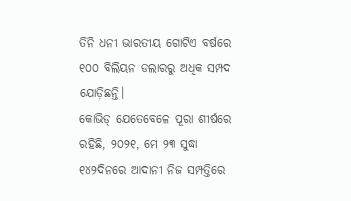ତିନି ଧନୀ ଭାରତୀୟ ଗୋଟିଏ ବର୍ଷରେ ୧୦୦ ବିଲିୟନ ଡଲାରରୁ ଅଧିକ ସମ୍ପଦ ଯୋଡ଼ିଛନ୍ତି।
କୋଭିଡ୍‌ ଯେତେବେଳେ ପୂରା ଶୀର୍ଷରେ ରହିଛି, ୨୦୨୧, ମେ ୨୩ ସୁଦ୍ଧା ୧୪୨ଦିନରେ ଆଦାନୀ ନିଜ ସମ୍ପତ୍ତିରେ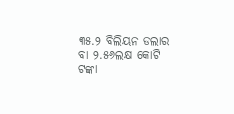୩୫.୨ ବିଲିୟନ ଡଲାର ବା ୨.୫୬ଲକ୍ଷ କୋଟି ଟଙ୍କା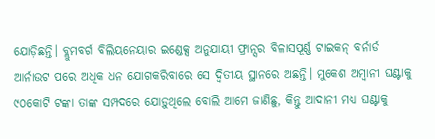ଯୋଡ଼ିଛନ୍ତି। ବ୍ଲୁମବର୍ଗ ବିଲିୟନେୟାର ଇଣ୍ଡେକ୍ସ ଅନୁଯାୟୀ ଫ୍ରାନ୍ସର ବିଳାସପୂର୍ଣ୍ଣ ଟାଇକନ୍‌ ବର୍ନାର୍ଡ ଆର୍ନାଉଟ ପରେ ଅଧିକ ଧନ ଯୋଗକରିବାରେ ସେ ଦ୍ୱିତୀୟ ସ୍ଥାନରେ ଅଛନ୍ତି। ମୁକେଶ ଅମ୍ବାନୀ ଘଣ୍ଟାକୁ ୯୦କୋଟି ଟଙ୍କା ତାଙ୍କ ସମ୍ପଦରେ ଯୋଡ଼ୁଥିଲେ ବୋଲି ଆମେ ଜାଣିଛୁ, କିନ୍ତୁ ଆଦାନୀ ମଧ୍ୟ ଘଣ୍ଟାକୁ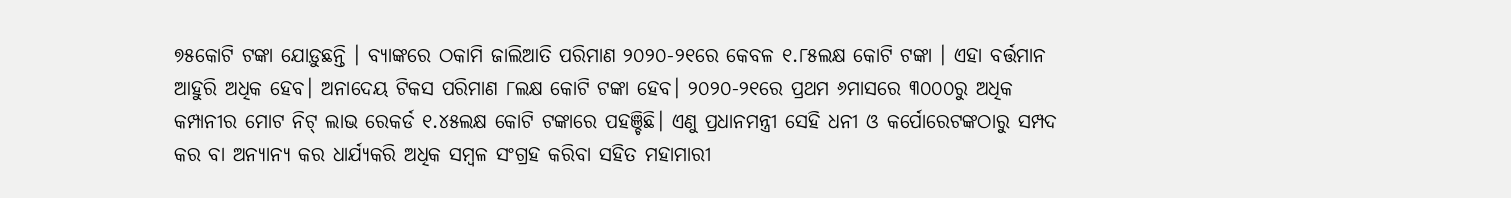୭୫କୋଟି ଟଙ୍କା ଯୋଡ଼ୁଛନ୍ତି । ବ୍ୟାଙ୍କରେ ଠକାମି ଜାଲିଆତି ପରିମାଣ ୨୦୨୦-୨୧ରେ କେବଳ ୧.୮୫ଲକ୍ଷ କୋଟି ଟଙ୍କା । ଏହା ବର୍ତ୍ତମାନ ଆହୁରି ଅଧିକ ହେବ। ଅନାଦେୟ ଟିକସ ପରିମାଣ ୮ଲକ୍ଷ କୋଟି ଟଙ୍କା ହେବ। ୨୦୨୦-୨୧ରେ ପ୍ରଥମ ୬ମାସରେ ୩୦୦୦ରୁ ଅଧିକ କମ୍ପାନୀର ମୋଟ ନିଟ୍‌ ଲାଭ ରେକର୍ଡ ୧.୪୫ଲକ୍ଷ କୋଟି ଟଙ୍କାରେ ପହଞ୍ଚିଛି। ଏଣୁ ପ୍ରଧାନମନ୍ତ୍ରୀ ସେହି ଧନୀ ଓ କର୍ପୋରେଟଙ୍କଠାରୁ ସମ୍ପଦ କର ବା ଅନ୍ୟାନ୍ୟ କର ଧାର୍ଯ୍ୟକରି ଅଧିକ ସମ୍ବଳ ସଂଗ୍ରହ କରିବା ସହିତ ମହାମାରୀ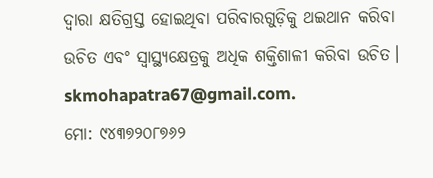ଦ୍ୱାରା କ୍ଷତିଗ୍ରସ୍ତ ହୋଇଥିବା ପରିବାରଗୁଡ଼ିକୁ ଥଇଥାନ କରିବା ଉଚିତ ଏବଂ ସ୍ବାସ୍ଥ୍ୟକ୍ଷେତ୍ରକୁ ଅଧିକ ଶକ୍ତିଶାଳୀ କରିବା ଉଚିତ।
skmohapatra67@gmail.com.
ମୋ: ୯୪୩୭୨୦୮୭୬୨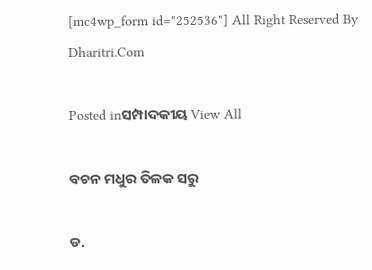[mc4wp_form id="252536"] All Right Reserved By Dharitri.Com

Posted inସମ୍ପାଦକୀୟ View All

ବଚନ ମଧୁର ତିଳକ ସରୁ

ଡ.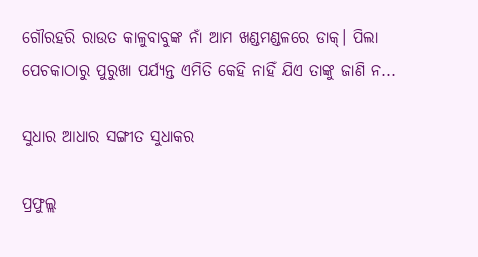ଗୌରହରି ରାଉତ କାଳୁବାବୁଙ୍କ ନାଁ ଆମ ଖଣ୍ଡମଣ୍ଡଳରେ ଡାକ୍‌। ପିଲା ପେଚକାଠାରୁ ପୁରୁଖା ପର୍ଯ୍ୟନ୍ତ ଏମିତି କେହି ନାହିଁ ଯିଏ ତାଙ୍କୁ ଜାଣି ନ...

ସୁଧାର ଆଧାର ସଙ୍ଗୀତ ସୁଧାକର

ପ୍ରଫୁଲ୍ଲ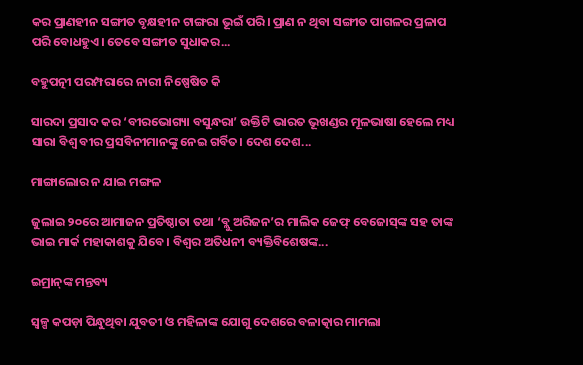କର ପ୍ରାଣହୀନ ସଙ୍ଗୀତ ବୃକ୍ଷହୀନ ଟାଙ୍ଗରା ଭୂଇଁ ପରି। ପ୍ରାଣ ନ ଥିବା ସଙ୍ଗୀତ ପାଗଳର ପ୍ରଳାପ ପରି ବୋଧହୁଏ। ତେବେ ସଙ୍ଗୀତ ସୁଧାକର...

ବହୁପତ୍ନୀ ପରମ୍ପରାରେ ନାରୀ ନିଷ୍ପେଷିତ କି

ସାରଦା ପ୍ରସାଦ କର ‘ବୀରଭୋଗ୍ୟା ବସୁନ୍ଧରା’ ଉକ୍ତିଟି ଭାରତ ଭୂଖଣ୍ଡର ମୂଳଭାଷା ହେଲେ ମଧ୍ୟ ସାରା ବିଶ୍ୱ ବୀର ପ୍ରସବିନୀମାନଙ୍କୁ ନେଇ ଗର୍ବିତ। ଦେଶ ଦେଶ...

ମାଙ୍ଗାଲୋର ନ ଯାଇ ମଙ୍ଗଳ

ଜୁଲାଇ ୨୦ରେ ଆମାଜନ ପ୍ରତିଷ୍ଠାତା ତଥା ‘ବ୍ଲୁ ଅରିଜନ’ର ମାଲିକ ଜେଫ୍‌ ବେଜୋସ୍‌ଙ୍କ ସହ ତାଙ୍କ ଭାଇ ମାର୍କ ମହାକାଶକୁ ଯିବେ। ବିଶ୍ୱର ଅତିଧନୀ ବ୍ୟକ୍ତିବିଶେଷଙ୍କ...

ଇମ୍ରାନ୍‌ଙ୍କ ମନ୍ତବ୍ୟ

ସ୍ୱଳ୍ପ କପଡ଼ା ପିନ୍ଧୁଥିବା ଯୁବତୀ ଓ ମହିଳାଙ୍କ ଯୋଗୁ ଦେଶରେ ବଳାତ୍କାର ମାମଲା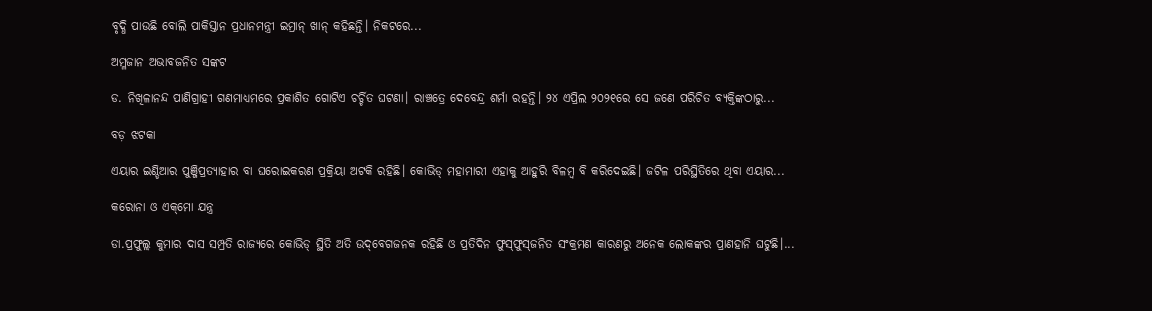ବୃଦ୍ଧି ପାଉଛି ବୋଲି ପାକିସ୍ତାନ ପ୍ରଧାନମନ୍ତ୍ରୀ ଇମ୍ରାନ୍‌ ଖାନ୍‌ କହିଛନ୍ତି। ନିକଟରେ...

ଅମ୍ଳଜାନ ଅଭାବଜନିତ ସଙ୍କଟ

ଡ. ନିଖିଳାନନ୍ଦ ପାଣିଗ୍ରାହୀ ଗଣମାଧ୍ୟମରେ ପ୍ରକାଶିତ ଗୋଟିଏ ଚର୍ଚ୍ଚିତ ଘଟଣା। ରାଞ୍ଚତ୍ରେ ଦେବେନ୍ଦ୍ର ଶର୍ମା ରହନ୍ତି। ୨୪ ଏପ୍ରିଲ ୨୦୨୧ରେ ସେ ଜଣେ ପରିଚିତ ବ୍ୟକ୍ତିଙ୍କଠାରୁ...

ବଡ଼ ଝଟକା

ଏୟାର ଇଣ୍ଡିଆର ପୁଞ୍ଜିପ୍ରତ୍ୟାହାର ବା ଘରୋଇକରଣ ପ୍ରକ୍ରିୟା ଅଟକି ରହିଛି। କୋଭିଡ୍‌ ମହାମାରୀ ଏହାକୁ ଆହୁରି ବିଳମ୍ବ ବି କରିଦେଇଛି। ଜଟିଳ ପରିସ୍ଥିତିରେ ଥିବା ଏୟାର...

କରୋନା ଓ ଏକ୍‌ମୋ ଯନ୍ତ୍ର

ଡା.ପ୍ରଫୁଲ୍ଲ କୁମାର ଦାସ ସମ୍ପ୍ରତି ରାଜ୍ୟରେ କୋଭିଡ୍‌ ସ୍ଥିତି ଅତି ଉଦ୍‌ବେଗଜନକ ରହିଛି ଓ ପ୍ରତିଦିନ ଫୁସ୍‌ଫୁସ୍‌ଜନିତ ସଂକ୍ରମଣ କାରଣରୁ ଅନେକ ଲୋକଙ୍କର ପ୍ରାଣହାନି ଘଟୁଛି।...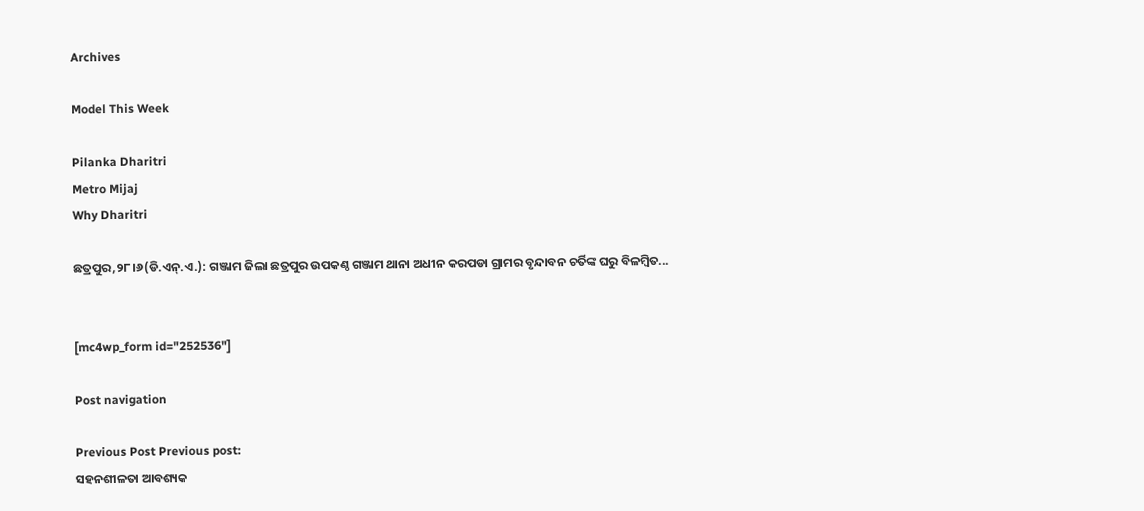Archives

Model This Week

Pilanka Dharitri
Metro Mijaj
Why Dharitri

ଛତ୍ରପୁର,୨୮।୬(ଡି.ଏନ୍‌.ଏ.): ଗଞ୍ଜାମ ଜିଲା ଛତ୍ରପୁର ଉପକଣ୍ଠ ଗଞ୍ଜାମ ଥାନା ଅଧୀନ କରପଡା ଗ୍ରାମର ବୃନ୍ଦାବନ ଚର୍ତିଙ୍କ ଘରୁ ବିଳମ୍ବିତ...


[mc4wp_form id="252536"]

Post navigation

Previous Post Previous post:
ସହନଶୀଳତା ଆବଶ୍ୟକ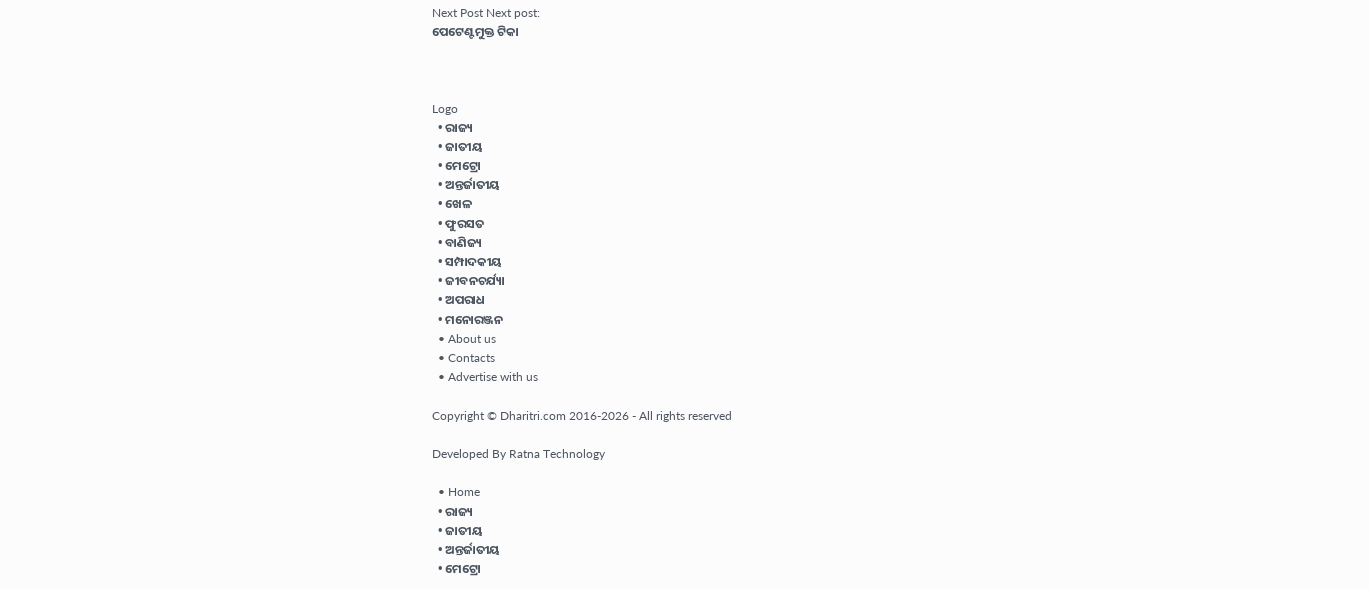Next Post Next post:
ପେଟେଣ୍ଟମୁକ୍ତ ଟିକା



Logo
  • ରାଜ୍ୟ
  • ଜାତୀୟ
  • ମେଟ୍ରୋ
  • ଅନ୍ତର୍ଜାତୀୟ
  • ଖେଳ
  • ଫୁରସତ
  • ବାଣିଜ୍ୟ
  • ସମ୍ପାଦକୀୟ
  • ଜୀବନଚର୍ଯ୍ୟା
  • ଅପରାଧ
  • ମନୋରଞ୍ଜନ
  • About us
  • Contacts
  • Advertise with us

Copyright © Dharitri.com 2016-2026 - All rights reserved

Developed By Ratna Technology

  • Home
  • ରାଜ୍ୟ
  • ଜାତୀୟ
  • ଅନ୍ତର୍ଜାତୀୟ
  • ମେଟ୍ରୋ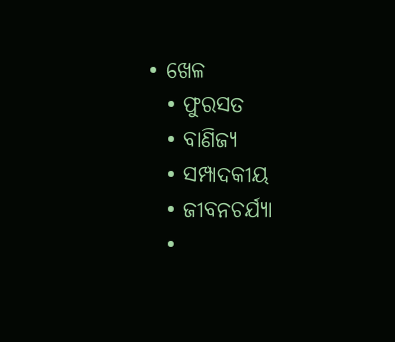• ଖେଳ
  • ଫୁରସତ
  • ବାଣିଜ୍ୟ
  • ସମ୍ପାଦକୀୟ
  • ଜୀବନଚର୍ଯ୍ୟା
  •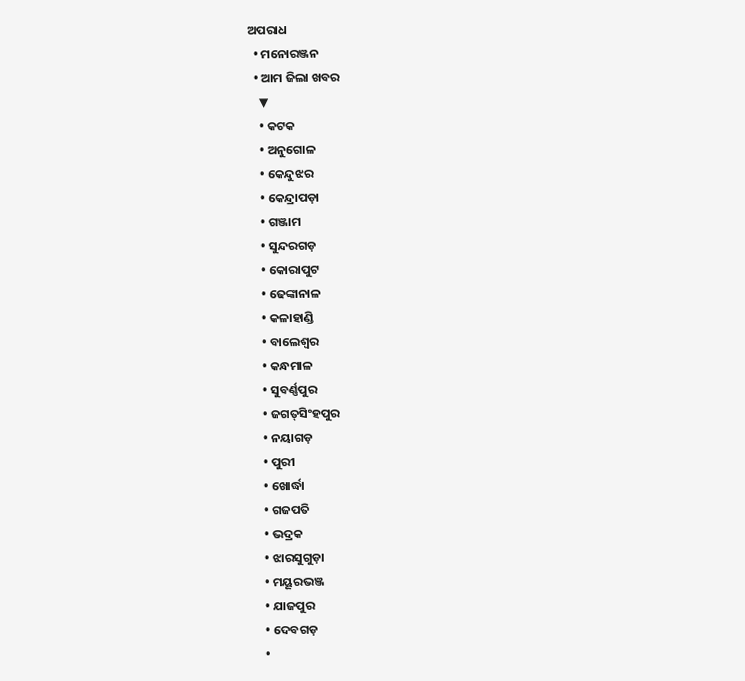ଅପରାଧ
  • ମନୋରଞ୍ଜନ
  • ଆମ ଜିଲା ଖବର
    ▼
    • କଟକ
    • ଅନୁଗୋଳ
    • କେନ୍ଦୁଝର
    • କେନ୍ଦ୍ରାପଡ଼ା
    • ଗଞ୍ଜାମ
    • ସୁନ୍ଦରଗଡ଼
    • କୋରାପୁଟ
    • ଢେଙ୍କାନାଳ
    • କଳାହାଣ୍ଡି
    • ବାଲେଶ୍ୱର
    • କନ୍ଧମାଳ
    • ସୁବର୍ଣ୍ଣପୁର
    • ଜଗତ୍‌ସିଂହପୁର
    • ନୟାଗଡ଼
    • ପୁରୀ
    • ଖୋର୍ଦ୍ଧା
    • ଗଜପତି
    • ଭଦ୍ରକ
    • ଝାରସୁଗୁଡ଼ା
    • ମୟୂରଭଞ୍ଜ
    • ଯାଜପୁର
    • ଦେବଗଡ଼
    •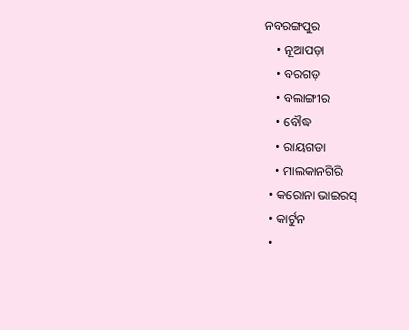ନବରଙ୍ଗପୁର
    • ନୂଆପଡ଼ା
    • ବରଗଡ଼
    • ବଲାଙ୍ଗୀର
    • ବୌଦ୍ଧ
    • ରାୟଗଡା
    • ମାଲକାନଗିରି
  • କରୋନା ଭାଇରସ୍‌
  • କାର୍ଟୁନ
  •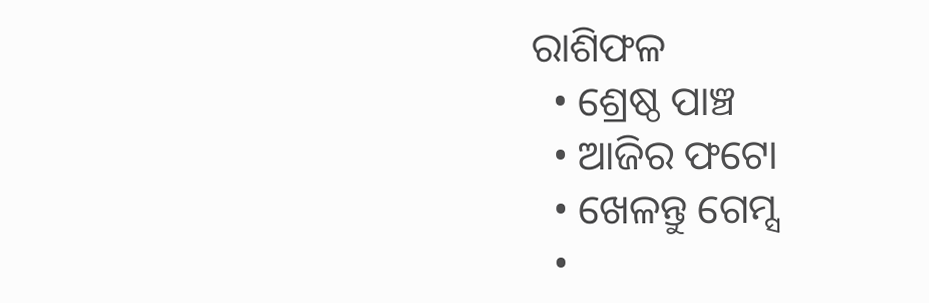ରାଶିଫଳ
  • ଶ୍ରେଷ୍ଠ ପାଞ୍ଚ
  • ଆଜିର ଫଟୋ
  • ଖେଳନ୍ତୁ ଗେମ୍ସ
  •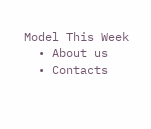Model This Week
  • About us
  • Contacts